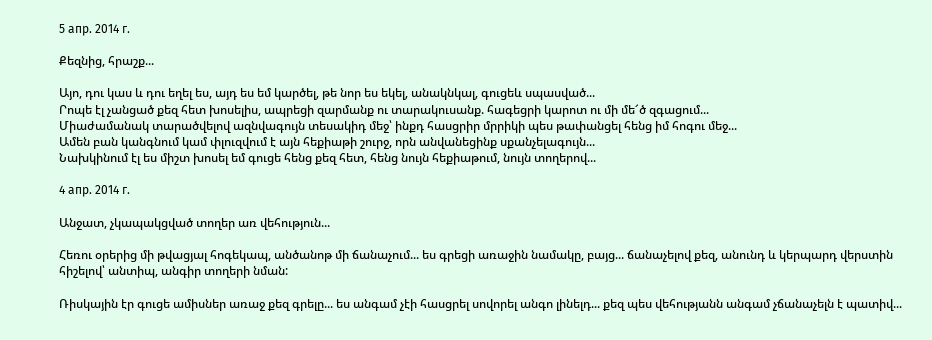5 апр. 2014 г.

Քեզնից, հրաշք...

Այո, դու կաս և դու եղել ես, այդ ես եմ կարծել, թե նոր ես եկել, անակնկալ, գուցեև սպասված...
Րոպե էլ չանցած քեզ հետ խոսելիս, ապրեցի զարմանք ու տարակուսանք. հագեցրի կարոտ ու մի մե՜ծ զգացում...
Միաժամանակ տարածվելով ազնվագույն տեսակիդ մեջ՝ ինքդ հասցրիր մրրիկի պես թափանցել հենց իմ հոգու մեջ...
Ամեն բան կանգնում կամ փլուզվում է այն հեքիաթի շուրջ, որն անվանեցինք սքանչելագույն...
Նախկինում էլ ես միշտ խոսել եմ գուցե հենց քեզ հետ, հենց նույն հեքիաթում, նույն տողերով...

4 апр. 2014 г.

Անջատ, չկապակցված տողեր առ վեհություն...

Հեռու օրերից մի թվացյալ հոգեկապ, անծանոթ մի ճանաչում... ես գրեցի առաջին նամակը, բայց... ճանաչելով քեզ, անունդ և կերպարդ վերստին հիշելով՝ անտիպ, անգիր տողերի նման:

Ռիսկային էր գուցե ամիսներ առաջ քեզ գրելը... ես անգամ չէի հասցրել սովորել անգո լինելդ... քեզ պես վեհությանն անգամ չճանաչելն է պատիվ...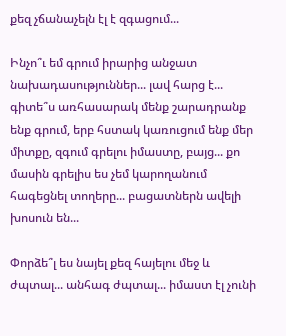քեզ չճանաչելն էլ է զգացում...

Ինչո՞ւ եմ գրում իրարից անջատ նախադասություններ... լավ հարց է... գիտե՞ս առհասարակ մենք շարադրանք ենք գրում, երբ հստակ կառուցում ենք մեր միտքը, զգում գրելու իմաստը, բայց... քո մասին գրելիս ես չեմ կարողանում հագեցնել տողերը... բացատներն ավելի խոսուն են...

Փորձե՞լ ես նայել քեզ հայելու մեջ և ժպտալ... անհագ ժպտալ... իմաստ էլ չունի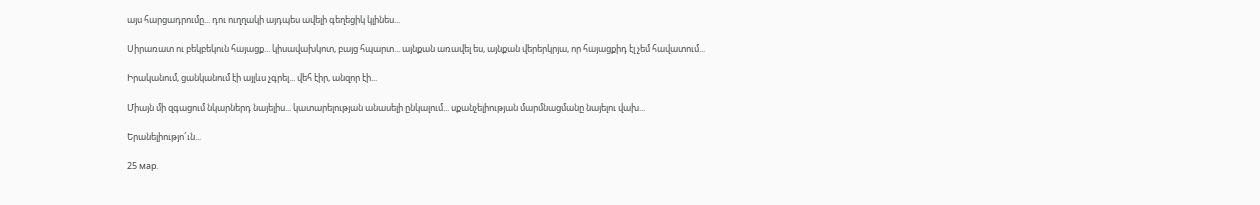այս հարցադրումը... դու ուղղակի այդպես ավելի գեղեցիկ կլինես...

Սիրառատ ու բեկբեկուն հայացք... կիսավախկոտ, բայց հպարտ... այնքան առավել ես, այնքան վերերկրյա, որ հայացքիդ էլ չեմ հավատում...

Իրականում, ցանկանում էի այլևս չգրել... վեհ էիր, անզոր էի...

Միայն մի զգացում նկարներդ նայելիս... կատարելության անասելի ընկալում... սքանչելիության մարմնացմանը նայելու վախ...

Երանելիությո՜ւն...

25 мар.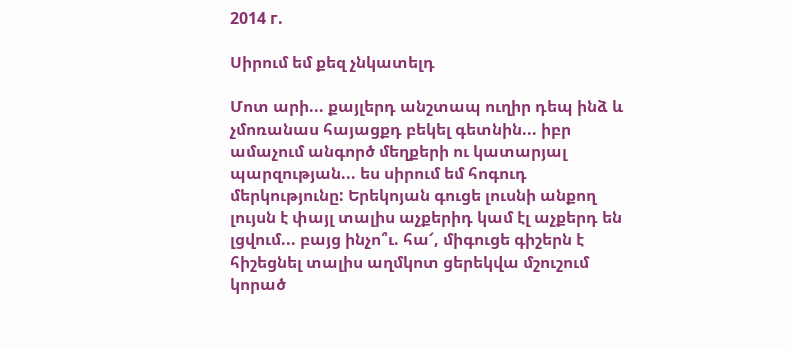2014 г.

Սիրում եմ քեզ չնկատելդ

Մոտ արի... քայլերդ անշտապ ուղիր դեպ ինձ և չմոռանաս հայացքդ բեկել գետնին... իբր ամաչում անգործ մեղքերի ու կատարյալ պարզության... ես սիրում եմ հոգուդ մերկությունը: Երեկոյան գուցե լուսնի անքող լույսն է փայլ տալիս աչքերիդ կամ էլ աչքերդ են լցվում... բայց ինչո՞ւ. հա՜, միգուցե գիշերն է հիշեցնել տալիս աղմկոտ ցերեկվա մշուշում կորած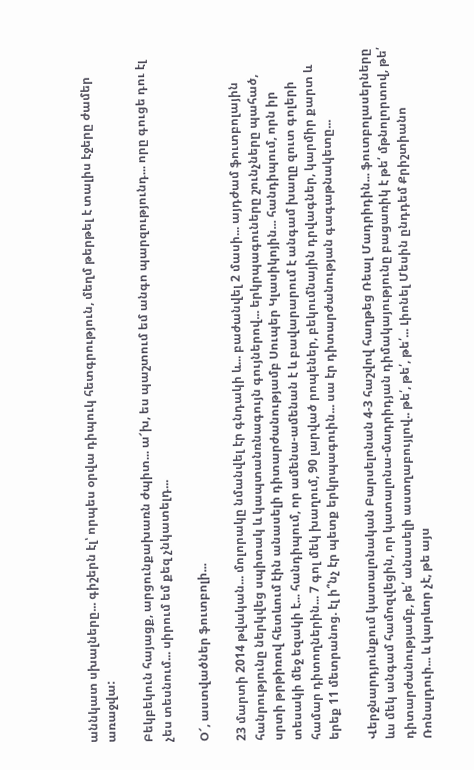աննկատ սխալները... գիշերն էլ՝ որպես օրվա դիպուկ հետգրություն, մեղմ թերթել է տալիս էջերը ժամեր առաջվա:

Բեկբեկուն հայացք, արցունքախառն ժպիտ... ա՜խ, ես պաշտում եմ անգո պարզությունդ... որը գուցե դու էլ չես տեսնում... սիրում եմ քեզ չնկատելդ...

Օ՜, աստվածներ ֆուտբոլի...

23 մարտի 2014 թվական... մոլորակը նմանվել էր գնդակի և... բաժանվել 2 մասի... այդժամ ֆուտբոլային հանրությունը ներկվեց սպիտակ և կապտանռնագույն գույներով... երկրպագուները շունչները պահած, սրտի թրթիռով հետևում էին անասելի դիտարժանությամբ Սուպեր Կլասիկոյին... հանդիպում, որն իր տեսակի մեջ եզակի է... հանդիպում, որ ամենա-ամենան է և բավարարում է անգամ խաղը զուտ գոլերի համար դիտողներին... 7 գոլ մեկ խաղում, 90 լարված րոպեներ, բեկումնային դրվագներ, կարմիր քարտ և երեք 11 մետրանոց. էլ ի՞նչ էր պետք երկրպագուին... սա էր դիտարժանության գագաթնակետը...

Վերջնարդյունքում կատալոնական Բարսելոնան 4-3 հաշվով հաղթեց Ռեալ Մադրիդին... ֆուտբոլասերները ևս մեկ անգամ համոզվեցին, որ կատալոնա-մադրիդյան դիմակայությունը բացառիկ է թե՛ մթնոլորտով, թե՛ դիտարժանությամբ, թե՛ անասելի աստղաբույլով.. թե՛, թե՛, թե՛... Լիոնել Մեսին ընդդեմ Քրիշտիանո Ռոնալդուի... և կարևոր չէ, թե այս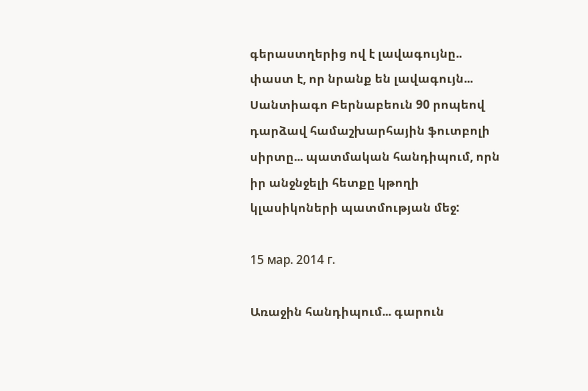գերաստղերից ով է լավագույնը.. փաստ է, որ նրանք են լավագույն... Սանտիագո Բերնաբեուն 90 րոպեով դարձավ համաշխարհային ֆուտբոլի սիրտը... պատմական հանդիպում, որն իր անջնջելի հետքը կթողի կլասիկոների պատմության մեջ:

15 мар. 2014 г.

Առաջին հանդիպում... գարուն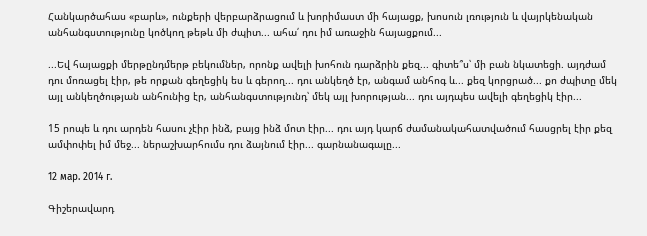Հանկարծահաս «բարև», ունքերի վերբարձրացում և խորիմաստ մի հայացք, խոսուն լռություն և վայրկենական անհանգստությունը կոծկող թեթև մի ժպիտ... ահա՛ դու իմ առաջին հայացքում...

...Եվ հայացքի մերթընդմերթ բեկումներ, որոնք ավելի խոհուն դարձրին քեզ... գիտե՞ս՝ մի բան նկատեցի. այդժամ դու մոռացել էիր, թե որքան գեղեցիկ ես և գերող... դու անկեղծ էր, անգամ անհոգ և... քեզ կորցրած... քո ժպիտը մեկ այլ անկեղծության անհունից էր, անհանգստությունդ՝ մեկ այլ խորության... դու այդպես ավելի գեղեցիկ էիր...

15 րոպե և դու արդեն հասու չէիր ինձ, բայց ինձ մոտ էիր... դու այդ կարճ ժամանակահատվածում հասցրել էիր քեզ ամփոփել իմ մեջ... ներաշխարհումս դու ձայնում էիր... գարնանագալը...

12 мар. 2014 г.

Գիշերավարդ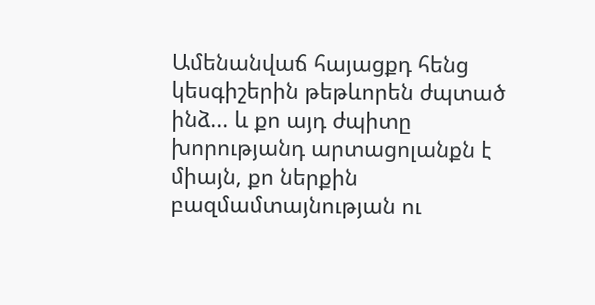Ամենանվաճ հայացքդ հենց կեսգիշերին թեթևորեն ժպտած ինձ... և քո այդ ժպիտը խորությանդ արտացոլանքն է միայն, քո ներքին բազմամտայնության ու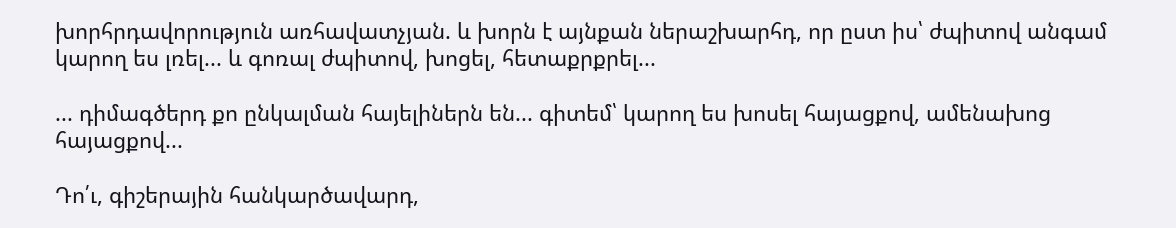խորհրդավորություն առհավատչյան. և խորն է այնքան ներաշխարհդ, որ ըստ իս՝ ժպիտով անգամ կարող ես լռել... և գոռալ ժպիտով, խոցել, հետաքրքրել...

... դիմագծերդ քո ընկալման հայելիներն են... գիտեմ՝ կարող ես խոսել հայացքով, ամենախոց հայացքով...

Դո՛ւ, գիշերային հանկարծավարդ,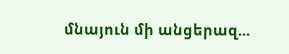մնայուն մի անցերազ...